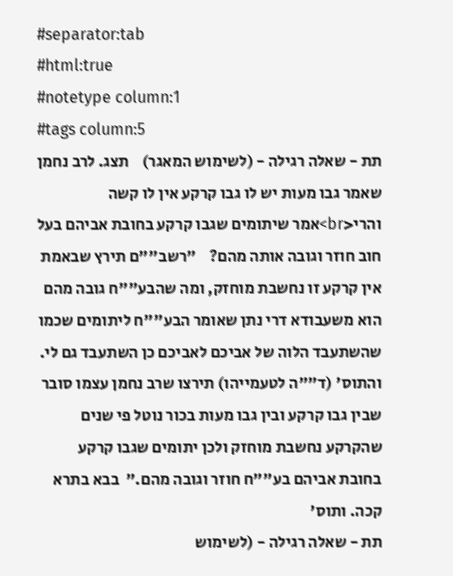#separator:tab
#html:true
#notetype column:1
#tags column:5
תת - שאלה רגילה - (לשימוש המאגר)    תצג. לרב נחמן שאמר גבו מעות יש לו גבו קרקע אין לו קשה והרי<br>אמר שיתומים שגבו קרקע בחובת אביהם בעל חוב חוזר וגובה אותה מהם?    "רשב""ם תירץ שבאמת אין קרקע זו נחשבת מוחזק, ומה שהבע""ח גובה מהם הוא משעבודא דרי נתן שאומר הבע""ח ליתומים שכמו שהשתעבד הלוה של אביכם לאביכם כן השתעבד גם לי. והתוס' (ד""ה לטעמייהו) תירצו שרב נחמן עצמו סובר שבין גבו קרקע ובין גבו מעות בכור נוטל פי שנים שהקרקע נחשבת מוחזק ולכן יתומים שגבו קרקע בחובת אביהם בע""ח חוזר וגובה מהם."  בבא בתרא קכה. ותוס'
תת - שאלה רגילה - (לשימוש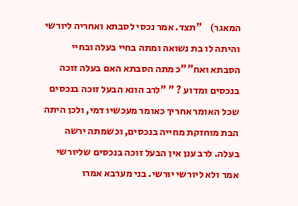המאגר)    "תצד. אמר נכסי לסבתא ואחריה ליורשי והיתה לו בת נשואה ומתה בחיי בעלה ובחיי הסבתא ואח""כ מתה הסבתא האם בעלה זוכה בנכסים ומדוע ? " "לרב הונא הבעל זוכה בנכסים שכל האומר אחריך כאומר מעכשיו דמי, ולכן היתה הבת מוחזקת מחייה בנכסים, וכשמתה ירשה בעלה. לרב ענן אין הבעל זוכה בנכסים שליורשי אמר ולא ליורשי יורשי. בני מערבא אמרו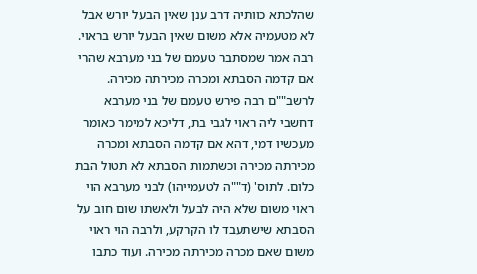שהלכתא כוותיה דרב ענן שאין הבעל יורש אבל לא מטעמיה אלא משום שאין הבעל יורש בראוי. רבה אמר שמסתבר טעמם של בני מערבא שהרי אם קדמה הסבתא ומכרה מכירתה מכירה. לרשב""ם רבה פירש טעמם של בני מערבא דחשבי ליה ראוי לגבי בת, דליכא למימר כאומר מעכשיו דמי, דהא אם קדמה הסבתא ומכרה מכירתה מכירה וכשתמות הסבתא לא תטול הבת כלום. לתוס' (ד""ה לטעמייהו) לבני מערבא הוי ראוי משום שלא היה לבעל ולאשתו שום חוב על הסבתא שישתעבד לו הקרקע, ולרבה הוי ראוי משום שאם מכרה מכירתה מכירה. ועוד כתבו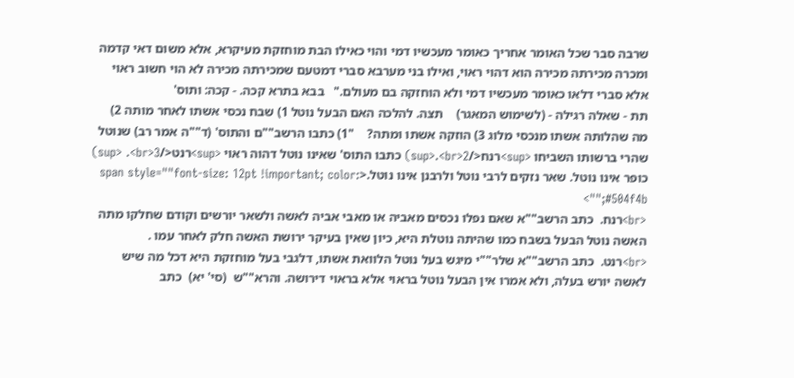שרבה סבר שכל האומר אחריך כאומר מעכשיו דמי והוי כאילו הבת מוחזקת מעיקרא, אלא משום דאי קדמה ומכרה מכירתה מכירה הוא דהוי ראוי, ואילו בני מערבא סברי דמטעם שמכירתה מכירה לא הוי חשוב ראוי אלא סברי דלאו כאומר מעכשיו דמי ולא הוחזקה בם מעולם."   בבא בתרא קכה. - קכה: ותוס'
תת - שאלה רגילה - (לשימוש המאגר)    תצה. להלכה האם הבעל נוטל 1) שבח נכסי אשתו לאחר מותה 2) מה שהלותה אשתו מנכסי מלוג 3) הוזקה אשתו ומתה?    "1) כתבו הרשב""ם והתוס' (ד""ה אמר רב) שנוטל שהרי ברשותו השביחו <sup>רנח</sup>.<br>2) כתבו התוס' שאינו נוטל דהוה ראוי <sup>רנט</sup> .<br>3) כופר אינו נוטל. שאר נזקים לרבי נוטל ולרבנן אינו נוטל.<span style=""font-size: 12pt !important; color: #504f4b;"">
<br>רנח.  כתב הרשב""א שאם נפלו נכסים מאביה או מאבי אביה לאשה ולשאר יורשים וקודם שחלקו מתה האשה נוטל הבעל בשבח כמו שהיתה נוטלת היא, כיון שאין בעיקר ירושת האשה חלק לאחר עמו .
<br>רנט.  כתב הרשב""א שלר""י מיגש בעל נוטל הלוואת אשתו, דלגבי בעל מוחזקת היא דכל מה שיש לאשה יורש בעלה, ולא אמרו אין הבעל נוטל בראוי אלא בראוי דירושה. והרא""ש  (סי' יא)  כתב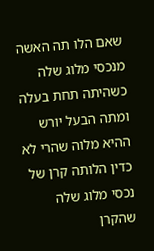שאם הלו תה האשה מנכסי מלוג שלה כשהיתה תחת בעלה ומתה הבעל יורש ההיא מלוה שהרי לא כדין הלותה קרן של נכסי מלוג שלה שהקרן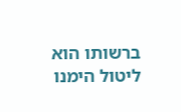ברשותו הוא ליטול הימנו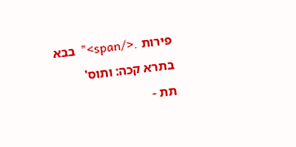פירות .</span>"  בבא בתרא קכה: ותוס'
תת -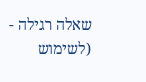שאלה רגילה - (לשימוש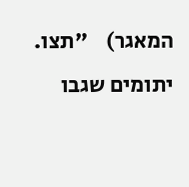המאגר)    "תצו. יתומים שגבו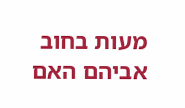מעות בחוב אביהם האם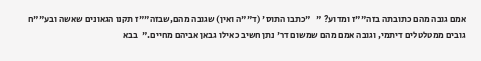אמם גובה מהם כתובתה בזה""ז ומדוע? "   "כתבו התוס' (ד""ה ואין) שגובה מהם,שבזה""ז תקנו הגאונים שאשה ובע""ח גובים ממטלטלים דיתמי, וגובה אמם מהם שמשום דר' נתן חשיב כאילו גבאן אביהם מחיים."  בבא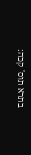בתרא תוס' קכה: